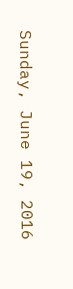Sunday, June 19, 2016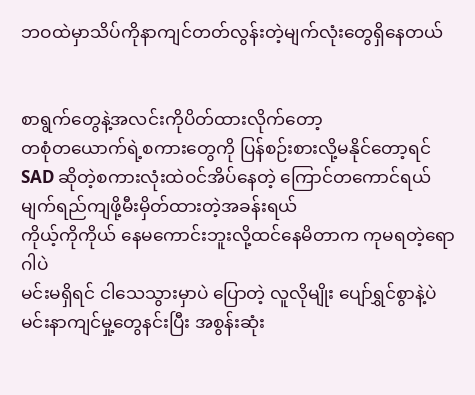ဘဝထဲမှာသိပ်ကိုနာကျင်တတ်လွန်းတဲ့မျက်လုံးတွေရှိနေတယ်


စာရွက်တွေနဲ့အလင်းကိုပိတ်ထားလိုက်တော့
တစုံတယောက်ရဲ့စကားတွေကို ပြန်စဉ်းစားလို့မနိုင်တော့ရင်
SAD ဆိုတဲ့စကားလုံးထဲဝင်အိပ်နေတဲ့ ကြောင်တကောင်ရယ်
မျက်ရည်ကျဖို့မီးမှိတ်ထားတဲ့အခန်းရယ်
ကိုယ့်ကိုကိုယ် နေမကောင်းဘူးလို့ထင်နေမိတာက ကုမရတဲ့ရောဂါပဲ
မင်းမရှိရင် ငါသေသွားမှာပဲ ပြောတဲ့ လူလိုမျိုး ပျော်ရွှင်စွာနဲ့ပဲ
မင်းနာကျင်မှု့တွေနင်းပြီး အစွန်းဆုံး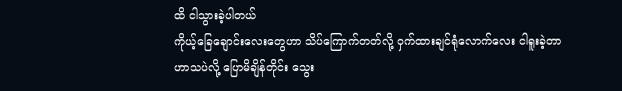ထိ ငါသွားခဲ့ပါတယ်
ကိုယ့်ခြေချောင်းလေးတွေဟာ သိပ်ကြောက်တတ်လို့ ဝှက်ထားချင်ရုံလောက်လေး ငါရူးခဲ့တာ
ဟာသပဲလို့ ပြောမိချိန်တိုင်း သွေး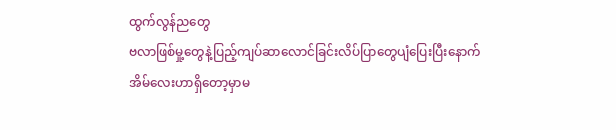ထွက်လွန်ညတွေ
ဗလာဖြစ်မှု့တွေနဲ့ပြည့်ကျပ်ဆာလောင်ခြင်းလိပ်ပြာတွေပျံပြေးပြီးနောက်
အိမ်လေးဟာရှိတော့မှာမ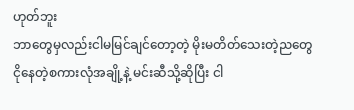ဟုတ်ဘူး
ဘာတွေမှလည်းငါမမြင်ချင်တော့တဲ့ မိုးမတိတ်သေးတဲ့ညတွေ
ငိုနေတဲ့စကားလုံအချို့နဲ့ မင်းဆီသို့ဆိုပြီး ငါ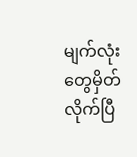မျက်လုံးတွေမှိတ်လိုက်ပြီ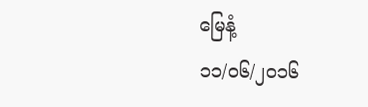မြေနံ့
၁၁/၀၆/၂၀၁၆